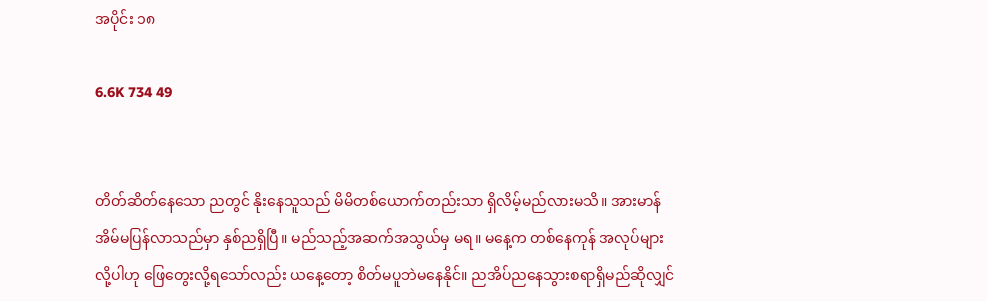အပိုင်း ၁၈

6.6K 734 49


တိတ်ဆိတ်နေသော ညတွင် နိုးနေသူသည် မိမိတစ်ယောက်တည်းသာ ရှိလိမ့်မည်လားမသိ။ အားမာန် အိမ်မပြန်လာသည်မှာ နှစ်ညရှိပြီ။ မည်သည့်အဆက်အသွယ်မှ မရ။ မနေ့က တစ်နေကုန် အလုပ်များလို့ပါဟု ဖြေတွေးလို့ရသော်လည်း ယနေ့တော့ စိတ်မပူဘဲမနေနိုင်။ ညအိပ်ညနေသွားစရာရှိမည်ဆိုလျှင်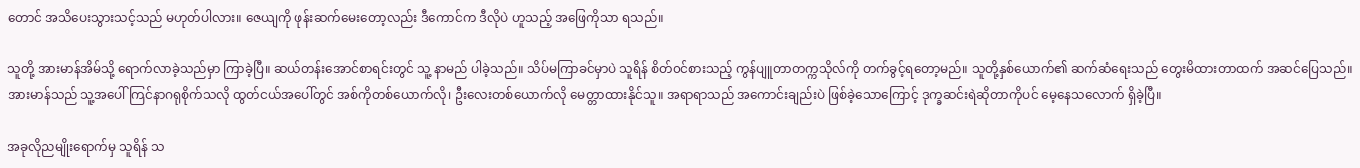တောင် အသိပေးသွားသင့်သည် မဟုတ်ပါလား။ ဇေယျကို ဖုန်းဆက်မေးတော့လည်း ဒီကောင်က ဒီလိုပဲ ဟူသည့် အဖြေကိုသာ ရသည်။

သူတို့ အားမာန်အိမ်သို့ ရောက်လာခဲ့သည်မှာ ကြာခဲ့ပြီ။ ဆယ်တန်းအောင်စာရင်းတွင် သူ့ နာမည် ပါခဲ့သည်။ သိပ်မကြာခင်မှာပဲ သူရိန် စိတ်၀င်စားသည့် ကွန်ပျူတာတက္ကသိုလ်ကို တက်ခွင့်ရတော့မည်။ သူတို့နှစ်ယောက်၏ ဆက်ဆံရေးသည် တွေးမိထားတာထက် အဆင်ပြေသည်။ အားမာန်သည် သူ့အပေါ် ကြင်နာဂရုစိုက်သလို ထွတ်ငယ်အပေါ်တွင် အစ်ကိုတစ်ယောက်လို၊ ဦးလေးတစ်ယောက်လို မေတ္တာထားနိုင်သူ။ အရာရာသည် အကောင်းချည်းပဲ ဖြစ်ခဲ့သောကြောင့် ဒုက္ခဆင်းရဲဆိုတာကိုပင် မေ့နေသလောက် ရှိခဲ့ပြီ။

အခုလိုညမျိုးရောက်မှ သူရိန် သ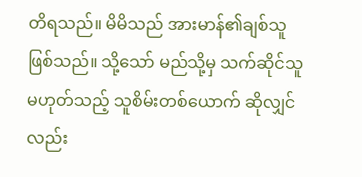တိရသည်။ မိမိသည် အားမာန်၏ချစ်သူဖြစ်သည်။ သို့သော် မည်သို့မှ သက်ဆိုင်သူ မဟုတ်သည့် သူစိမ်းတစ်ယောက် ဆိုလျှင်လည်း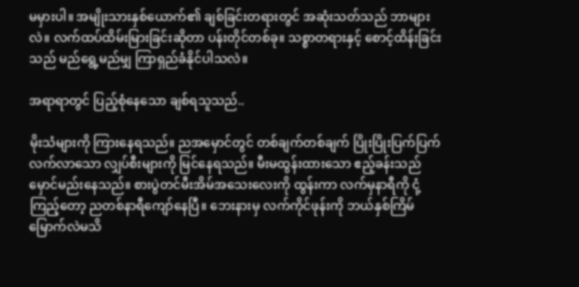မမှားပါ။ အမျိုးသားနှစ်ယောက်၏ ချစ်ခြင်းတရားတွင် အဆုံးသတ်သည် ဘာများလဲ။ လက်ထပ်ထိမ်းမြားခြင်းဆိုတာ ပန်းတိုင်တစ်ခု။ သစ္စာတရားနှင့် စောင့်ထိန်းခြင်းသည် မည်ရွေ့မည်မျှ ကြာရှည်ခံနိုင်ပါသလဲ။

အရာရာတွင် ပြည့်စုံနေသော ချစ်ရသူသည်..

မိုးသံများကို ကြားနေရသည်။ ညအမှောင်တွင် တစ်ချက်တစ်ချက် ပြိုးပြိုးပြက်ပြက်လက်လာသော လျှပ်စီးများကို မြင်နေရသည်။ မီးမထွန်းထားသော ဧည့်ခန်းသည် မှောင်မည်းနေသည်။ စားပွဲတင်မီးအိမ်အသေးလေးကို ထွန်းကာ လက်မှနာရီကို ငုံ့ကြည့်တော့ ညတစ်နာရီကျော်နေပြီ။ ဘေးနားမှ လက်ကိုင်ဖုန်းကို ဘယ်နှစ်ကြိမ်မြောက်လဲမသိ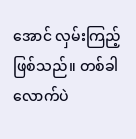အောင် လှမ်းကြည့်ဖြစ်သည်။ တစ်ခါလောက်ပဲ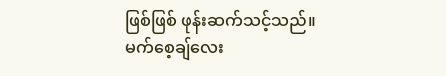ဖြစ်ဖြစ် ဖုန်းဆက်သင့်သည်။ မက်စေ့ချ်လေး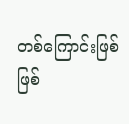တစ်ကြောင်းဖြစ်ဖြစ်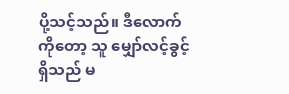ပို့သင့်သည်။ ဒီလောက်ကိုတော့ သူ မျှော်လင့်ခွင့်ရှိသည် မ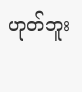ဟုတ်ဘူး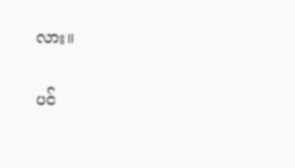လား။

ပင်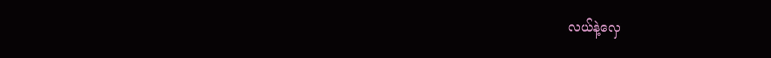လယ်နဲ့လှေ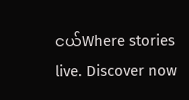ငယ်Where stories live. Discover now